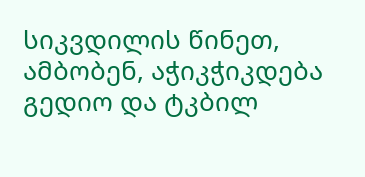სიკვდილის წინეთ, ამბობენ, აჭიკჭიკდება გედიო და ტკბილ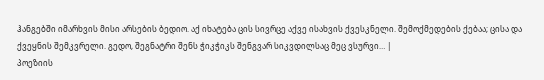ჰანგებში იმარხვის მისი არსების ბედიო. აქ იხატება ცის სივრცე აქვე ისახვის ქვესკნელი. შემოქმედების ქებაა; ცისა და ქვეყნის შემკვრელი. გედო, შეგნატრი შენს ჭიკჭიკს შენგვარ სიკვდილსაც მეც ვსურვი… |
პოეზიის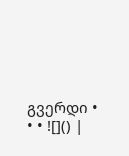გვერდი • • • ![]() |